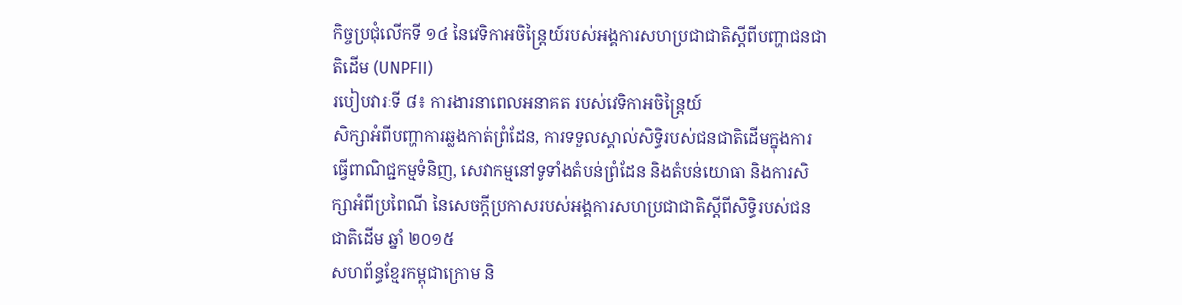កិច្ចប្រជុំលើកទី ១៤ នៃវេទិកាអចិន្ត្រៃយ៍របស់អង្គការសហប្រជាជាតិស្តីពីបញ្ហាជនជាតិដើម (UNPFII)
របៀបវារៈទី ៨៖ ការងារនាពេលអនាគត របស់វេទិកាអចិន្ត្រៃយ៍
សិក្សាអំពីបញ្ហាការឆ្លងកាត់ព្រំដែន, ការទទួលស្គាល់សិទ្ធិរបស់ជនជាតិដើមក្នុងការធ្វើពាណិជ្ជកម្មទំនិញ, សេវាកម្មនៅទូទាំងតំបន់ព្រំដែន និងតំបន់យោធា និងការសិក្សាអំពីប្រពៃណី នៃសេចក្តីប្រកាសរបស់អង្គការសហប្រជាជាតិស្ដីពីសិទ្ធិរបស់ជនជាតិដើម ឆ្នាំ ២០១៥
សហព័ន្ធខ្មែរកម្ពុជាក្រោម និ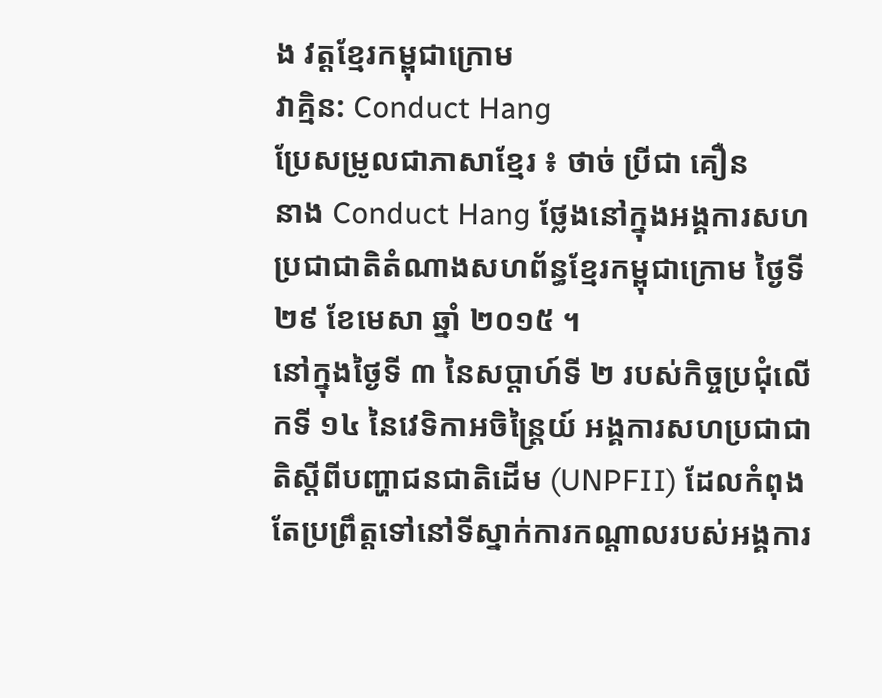ង វត្តខ្មែរកម្ពុជាក្រោម
វាគ្មិន: Conduct Hang
ប្រែសម្រូលជាភាសាខ្មែរ ៖ ថាច់ ប្រីជា គឿន
នាង Conduct Hang ថ្លែងនៅក្នុងអង្គការសហប្រជាជាតិតំណាងសហព័ន្ធខ្មែរកម្ពុជាក្រោម ថ្ងៃទី ២៩ ខែមេសា ឆ្នាំ ២០១៥ ។
នៅក្នុងថ្ងៃទី ៣ នៃសប្ដាហ៍ទី ២ របស់កិច្ចប្រជុំលើកទី ១៤ នៃវេទិកាអចិន្ត្រៃយ៍ អង្គការសហប្រជាជាតិស្ដីពីបញ្ហាជនជាតិដើម (UNPFII) ដែលកំពុងតែប្រព្រឹត្តទៅនៅទីស្នាក់ការកណ្ដាលរបស់អង្គការ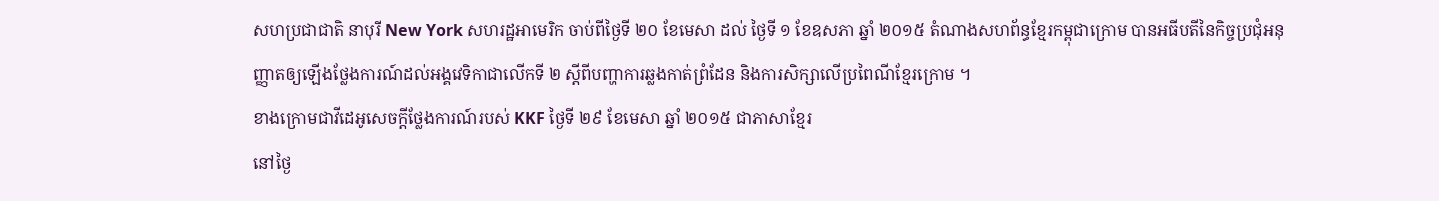សហប្រជាជាតិ នាបុរី New York សហរដ្ឋអាមេរិក ចាប់ពីថ្ងៃទី ២០ ខែមេសា ដល់ ថ្ងៃទី ១ ខែឧសភា ឆ្នាំ ២០១៥ តំណាងសហព័ន្ធខ្មែរកម្ពុជាក្រោម បានអធីបតីនៃកិច្ចប្រជុំអនុញ្ញាតឲ្យឡើងថ្លែងការណ៍ដល់អង្គវេទិកាជាលើកទី ២ ស្ដីពីបញ្ហាការឆ្លងកាត់ព្រំដែន និងការសិក្សាលើប្រពៃណីខ្មែរក្រោម ។
ខាងក្រោមជាវីដេអូសេចក្ដីថ្លែងការណ៍របស់ KKF ថ្ងៃទី ២៩ ខែមេសា ឆ្នាំ ២០១៥ ជាភាសាខ្មែរ
នៅថ្ងៃ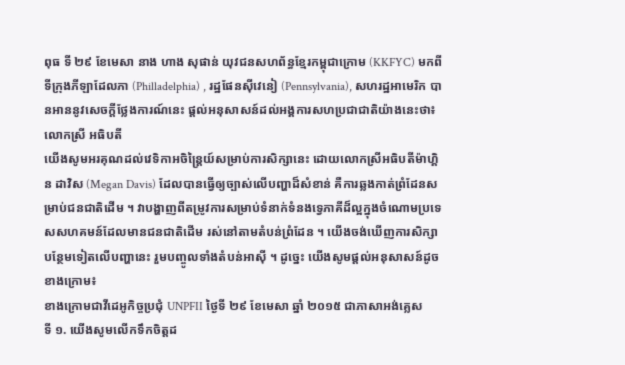ពុធ ទី ២៩ ខែមេសា នាង ហាង សុផាន់ យុវជនសហព័ន្ធខ្មែរកម្ពុជាក្រោម (KKFYC) មកពីទីក្រុងភីឡាដែលភា (Philladelphia) , រដ្ឋផែនស៊ីវេនៀ (Pennsylvania), សហរដ្ឋអាមេរិក បានអាននូវសេចក្ដីថ្លែងការណ៍នេះ ផ្ដល់អនុសាសន៍ដល់អង្គការសហប្រជាជាតិយ៉ាងនេះថា៖
លោកស្រី អធិបតី
យើងសូមអរគុណដល់វេទិកាអចិន្ត្រៃយ៍សម្រាប់ការសិក្សានេះ ដោយលោកស្រីអធិបតីម៉ាហ្គិន ដាវិស (Megan Davis) ដែលបានធ្វើឲ្យច្បាស់លើបញ្ហាដ៏សំខាន់ គឺការឆ្លងកាត់ព្រំដែនសម្រាប់ជនជាតិដើម ។ វាបង្ហាញពីតម្រូវការសម្រាប់ទំនាក់ទំនងទ្វេភាគីដ៏ល្អក្នុងចំណោមប្រទេសសហគមន៍ដែលមានជនជាតិដើម រស់នៅតាមតំបន់ព្រំដែន ។ យើងចង់ឃើញការសិក្សាបន្ថែមទៀតលើបញ្ហានេះ រួមបញ្ចូលទាំងតំបន់អាស៊ី ។ ដូច្នេះ យើងសូមផ្តល់អនុសាសន៍ដូចខាងក្រោម៖
ខាងក្រោមជាវីដេអូកិច្ចប្រជុំ UNPFII ថ្ងៃទី ២៩ ខែមេសា ឆ្នាំ ២០១៥ ជាភាសាអង់គ្លេស
ទី ១. យើងសូមលើកទឹកចិត្តដ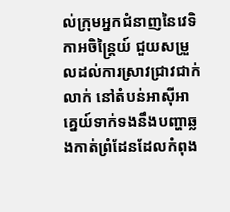ល់ក្រុមអ្នកជំនាញនៃវេទិកាអចិន្ត្រៃយ៍ ជួយសម្រួលដល់ការស្រាវជ្រាវជាក់លាក់ នៅតំបន់អាស៊ីអាគ្នេយ៍ទាក់ទងនឹងបញ្ហាឆ្លងកាត់ព្រំដែនដែលកំពុង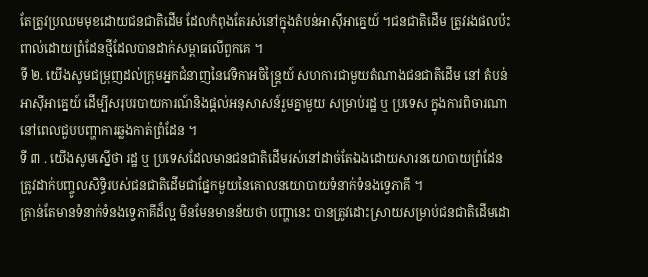តែត្រូវប្រឈមមុខដោយជនជាតិដើម ដែលកំពុងតែរស់នៅក្នុងតំបន់អាស៊ីអាគ្នេយ៍ ។ជនជាតិដើម ត្រូវរងផលប៉ះពាល់ដោយព្រំដែនថ្មីដែលបានដាក់សម្ពាធលើពួកគេ ។
ទី ២. យើងសូមជម្រុញដល់ក្រុមអ្នកជំនាញនៃវេទិកាអចិន្ត្រៃយ៍ សហការជាមួយតំណាងជនជាតិដើម នៅ តំបន់អាស៊ីអាគ្នេយ៍ ដើម្បីសរុបរបាយការណ៍និងផ្ដល់អនុសាសន៍រួមគ្នាមួយ សម្រាប់រដ្ឋ ឬ ប្រទេស ក្នុងការពិចារណានៅពេលជួបបញ្ហាការឆ្លងកាត់ព្រំដែន ។
ទី ៣ . យើងសូមស្នើថា រដ្ឋ ឬ ប្រទេសដែលមានជនជាតិដើមរស់នៅដាច់តែឯងដោយសារនយោបាយព្រំដែន ត្រូវដាក់បញ្ចូលសិទ្ធិរបស់ជនជាតិដើមជាផ្នែកមួយនៃគោលនយោបាយទំនាក់ទំនងទ្វេភាគី ។
គ្រាន់តែមានទំនាក់ទំនងទ្វេភាគីដ៏ល្អ មិនមែនមានន័យថា បញ្ហានេះ បានត្រូវដោះស្រាយសម្រាប់ជនជាតិដើមដោ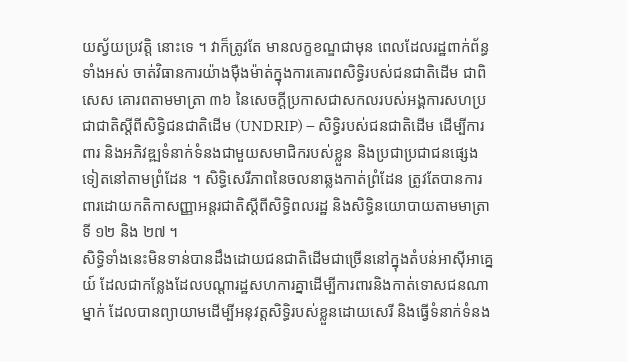យស្វ័យប្រវត្តិ នោះទេ ។ វាក៏ត្រូវតែ មានលក្ខខណ្ឌជាមុន ពេលដែលរដ្ឋពាក់ព័ន្ធទាំងអស់ ចាត់វិធានការយ៉ាងម៉ឺងម៉ាត់ក្នុងការគោរពសិទ្ធិរបស់ជនជាតិដើម ជាពិសេស គោរពតាមមាត្រា ៣៦ នៃសេចក្ដីប្រកាសជាសកលរបស់អង្គការសហប្រជាជាតិស្ដីពីសិទ្ធិជនជាតិដើម (UNDRIP) – សិទ្ធិរបស់ជនជាតិដើម ដើម្បីការពារ និងអភិវឌ្ឍទំនាក់ទំនងជាមួយសមាជិករបស់ខ្លួន និងប្រជាប្រជាជនផ្សេងទៀតនៅតាមព្រំដែន ។ សិទ្ធិសេរីភាពនៃចលនាឆ្លងកាត់ព្រំដែន ត្រូវតែបានការពារដោយកតិកាសញ្ញាអន្តរជាតិស្តីពីសិទ្ធិពលរដ្ឋ និងសិទ្ធិនយោបាយតាមមាត្រាទី ១២ និង ២៧ ។
សិទ្ធិទាំងនេះមិនទាន់បានដឹងដោយជនជាតិដើមជាច្រើននៅក្នុងតំបន់អាស៊ីអាគ្នេយ៍ ដែលជាកន្លែងដែលបណ្តារដ្ឋសហការគ្នាដើម្បីការពារនិងកាត់ទោសជនណាម្នាក់ ដែលបានព្យាយាមដើម្បីអនុវត្តសិទ្ធិរបស់ខ្លួនដោយសេរី និងធ្វើទំនាក់ទំនង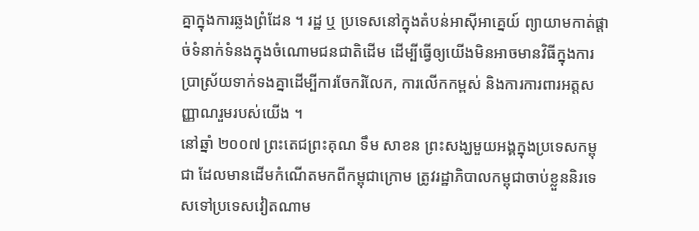គ្នាក្នុងការឆ្លងព្រំដែន ។ រដ្ឋ ឬ ប្រទេសនៅក្នុងតំបន់អាស៊ីអាគ្នេយ៍ ព្យាយាមកាត់ផ្តាច់ទំនាក់ទំនងក្នុងចំណោមជនជាតិដើម ដើម្បីធ្វើឲ្យយើងមិនអាចមានវិធីក្នុងការប្រាស្រ័យទាក់ទងគ្នាដើម្បីការចែករំលែក, ការលើកកម្ពស់ និងការការពារអត្តសញ្ញាណរួមរបស់យើង ។
នៅឆ្នាំ ២០០៧ ព្រះតេជព្រះគុណ ទឹម សាខន ព្រះសង្ឃមួយអង្គក្នុងប្រទេសកម្ពុជា ដែលមានដើមកំណើតមកពីកម្ពុជាក្រោម ត្រូវរដ្ឋាភិបាលកម្ពុជាចាប់ខ្លួននិរទេសទៅប្រទេសវៀតណាម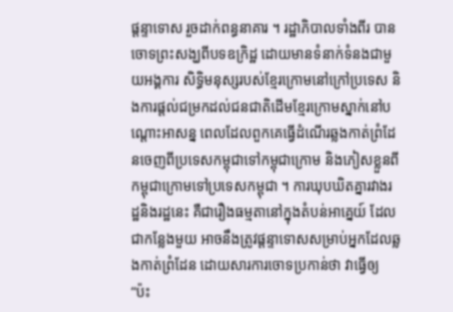ផ្តន្ទាទោស រួចដាក់ពន្ធនាគារ ។ រដ្ឋាភិបាលទាំងពីរ បានចោទព្រះសង្ឃពីបទឧក្រិដ្ឋ ដោយមានទំនាក់ទំនងជាមួយអង្គការ សិទិ្ធមនុស្សរបស់ខ្មែរក្រោមនៅក្រៅប្រទេស និងការផ្តល់ជម្រកដល់ជនជាតិដើមខ្មែរក្រោមស្នាក់នៅបណ្ដោះអាសន្ន ពេលដែលពួកគេធ្វើដំណើរឆ្លងកាត់ព្រំដែនចេញពីប្រទេសកម្ពុជាទៅកម្ពុជាក្រោម និងភៀសខ្លួនពីកម្ពុជាក្រោមទៅប្រទេសកម្ពុជា ។ ការឃុបឃិតគ្នារវាងរដ្ឋនិងរដ្ឋនេះ គឺជារឿងធម្មតានៅក្នុងតំបន់អាគ្នេយ៍ ដែលជាកន្លែងមួយ អាចនឹងត្រូវផ្តន្ទាទោសសម្រាប់អ្នកដែលឆ្លងកាត់ព្រំដែន ដោយសារការចោទប្រកាន់ថា វាធ្វើឲ្យ “ប៉ះ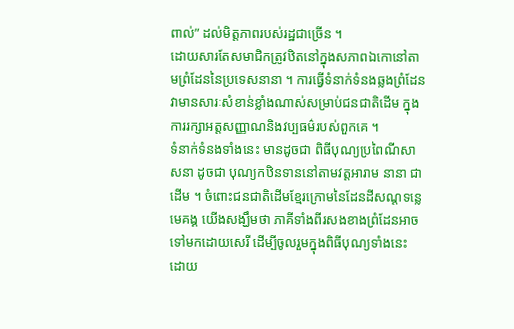ពាល់” ដល់មិត្តភាពរបស់រដ្ឋជាច្រើន ។
ដោយសារតែសមាជិកត្រូវឋិតនៅក្នុងសភាពឯកោនៅតាមព្រំដែននៃប្រទេសនានា ។ ការធ្វើទំនាក់ទំនងឆ្លងព្រំដែន វាមានសារៈសំខាន់ខ្លាំងណាស់សម្រាប់ជនជាតិដើម ក្នុងការរក្សាអត្ដសញ្ញាណនិងវប្បធម៌របស់ពួកគេ ។
ទំនាក់ទំនងទាំងនេះ មានដូចជា ពិធីបុណ្យប្រពៃណីសាសនា ដូចជា បុណ្យកឋិនទាននៅតាមវត្តអារាម នានា ជាដើម ។ ចំពោះជនជាតិដើមខ្មែរក្រោមនៃដែនដីសណ្តទន្លេមេគង្គ យើងសង្ឃឹមថា ភាគីទាំងពីរសងខាងព្រំដែនអាចទៅមកដោយសេរី ដើម្បីចូលរួមក្នុងពិធីបុណ្យទាំងនេះ ដោយ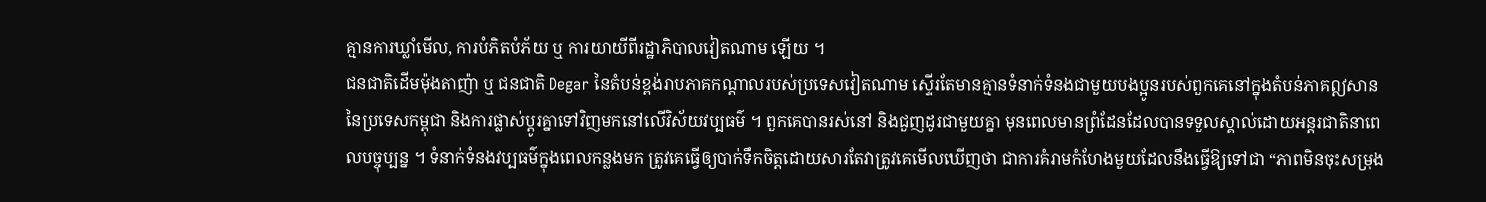គ្មានការឃ្លាំមើល, ការបំភិតបំភ័យ ឬ ការយាយីពីរដ្ឋាភិបាលវៀតណាម ឡើយ ។
ជនជាតិដើមម៉ុងតាញ៉ា ឬ ជនជាតិ Degar នៃតំបន់ខ្ពង់រាបភាគកណ្តាលរបស់ប្រទេសវៀតណាម ស្ទើរតែមានគ្មានទំនាក់ទំនងជាមួយបងប្អូនរបស់ពួកគេនៅក្នុងតំបន់ភាគឦសាននៃប្រទេសកម្ពុជា និងការផ្លាស់ប្ដូរគ្នាទៅវិញមកនៅលើវិស័យវប្បធម៌ ។ ពួកគេបានរស់នៅ និងជួញដូរជាមួយគ្នា មុនពេលមានព្រំដែនដែលបានទទួលស្គាល់ដោយអន្តរជាតិនាពេលបច្ចុប្បន្ន ។ ទំនាក់ទំនងវប្បធម៌ក្នុងពេលកន្លងមក ត្រូវគេធ្វើឲ្យបាក់ទឹកចិត្តដោយសារតែវាត្រូវគេមើលឃើញថា ជាការគំរាមកំហែងមួយដែលនឹងធ្វើឱ្យទៅជា “ភាពមិនចុះសម្រុង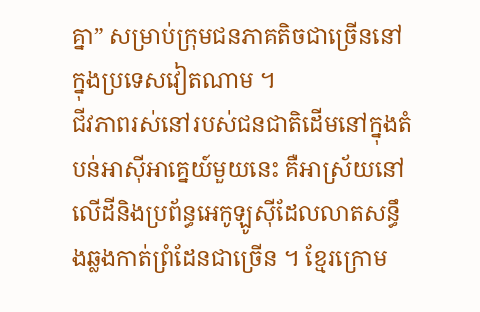គ្នា” សម្រាប់ក្រុមជនភាគតិចជាច្រើននៅក្នុងប្រទេសវៀតណាម ។
ជីវភាពរស់នៅរបស់ជនជាតិដើមនៅក្នុងតំបន់អាស៊ីអាគ្នេយ៍មួយនេះ គឺអាស្រ័យនៅលើដីនិងប្រព័ន្ធអេកូឡូស៊ីដែលលាតសន្ធឹងឆ្លងកាត់ព្រំដែនជាច្រើន ។ ខ្មែរក្រោម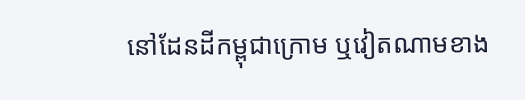នៅដែនដីកម្ពុជាក្រោម ឬវៀតណាមខាង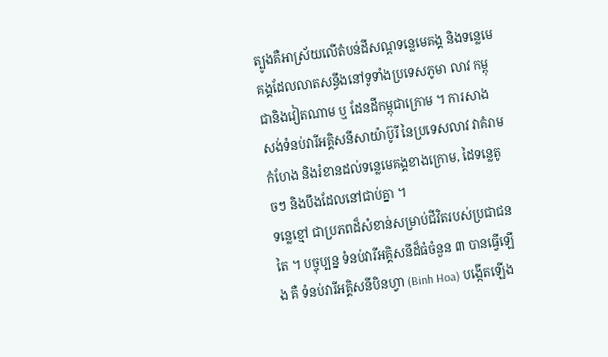ត្បូងគឺអាស្រ័យលើតំបន់ដីសណ្តទន្លេមេគង្គ និងទន្លេមេគង្គដែលលាតសន្ធឹងនៅទូទាំងប្រទេសភូមា លាវ កម្ពុជានិងវៀតណាម ឬ ដែនដីកម្ពុជាក្រោម ។ ការសាងសង់ទំនប់វារីអគ្គិសនីសាយ៉ាប៊ូរី នៃប្រទេសលាវ វាគំរាមកំហែង និងរំខានដល់ទន្លេមេគង្គខាងក្រោម, ដៃទន្លេតូចៗ និងបឹងដែលនៅជាប់គ្នា ។
ទន្លេខ្មៅ ជាប្រភពដ៏សំខាន់សម្រាប់ជីវិតរបស់ប្រជាជនតៃ ។ បច្ចុប្បន្ន ទំនប់វារីអគ្គិសនីដ៏ធំចំនួន ៣ បានធ្វើឡើង គឺ ទំនប់វារីអគ្គិសនីបិនហ្វា (Binh Hoa) បង្កើតឡើង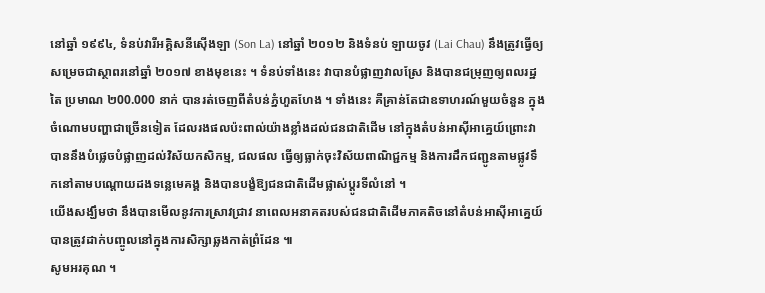នៅឆ្នាំ ១៩៩៤, ទំនប់វារីអគ្គិសនីស៊ើងឡា (Son La) នៅឆ្នាំ ២០១២ និងទំនប់ ឡាយចូវ (Lai Chau) នឹងត្រូវធ្វើឲ្យសម្រេចជាស្ថាពរនៅឆ្នាំ ២០១៧ ខាងមុខនេះ ។ ទំនប់ទាំងនេះ វាបានបំផ្លាញវាលស្រែ និងបានជម្រុញឲ្យពលរដ្ឋតៃ ប្រមាណ ២00.000 នាក់ បានរត់ចេញពីតំបន់ភ្នំហួតហែង ។ ទាំងនេះ គឺគ្រាន់តែជាឧទាហរណ៍មួយចំនួន ក្នុង ចំណោមបញ្ហាជាច្រើនទៀត ដែលរងផលប៉ះពាល់យ៉ាងខ្លាំងដល់ជនជាតិដើម នៅក្នុងតំបន់អាស៊ីអាគ្នេយ៍ព្រោះវាបាននឹងបំផ្លេចបំផ្លាញដល់វិស័យកសិកម្ម, ជលផល ធ្វើឲ្យធ្លាក់ចុះវិស័យពាណិជ្ជកម្ម និងការដឹកជញ្ជូនតាមផ្លូវទឹកនៅតាមបណ្តោយដងទន្លេមេគង្គ និងបានបង្ខំឱ្យជនជាតិដើមផ្លាស់ប្តូរទីលំនៅ ។
យើងសង្ឃឹមថា នឹងបានមើលនូវការស្រាវជ្រាវ នាពេលអនាគតរបស់ជនជាតិដើមភាគតិចនៅតំបន់អាស៊ីអាគ្នេយ៍ បានត្រូវដាក់បញ្ចូលនៅក្នុងការសិក្សាឆ្លងកាត់ព្រំដែន ៕
សូមអរគុណ ។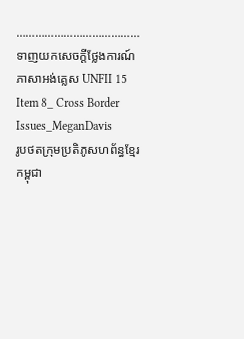…………………………………
ទាញយកសេចក្ដីថ្លែងការណ៍ភាសាអង់គ្លេស UNFII 15 Item 8_ Cross Border Issues_MeganDavis
រូបថតក្រុមប្រតិភូសហព័ន្ធខ្មែរកម្ពុជា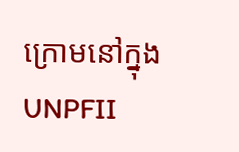ក្រោមនៅក្នុង UNPFII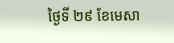ថ្ងៃទី ២៩ ខែមេសា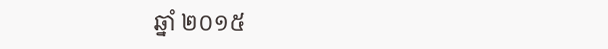ឆ្នាំ ២០១៥